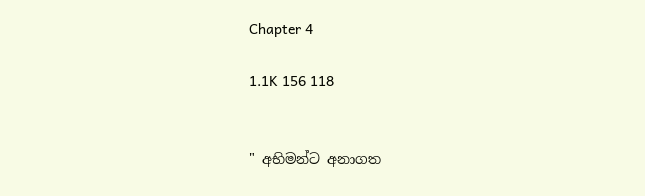Chapter 4

1.1K 156 118


" අභිමන්ට අනාගත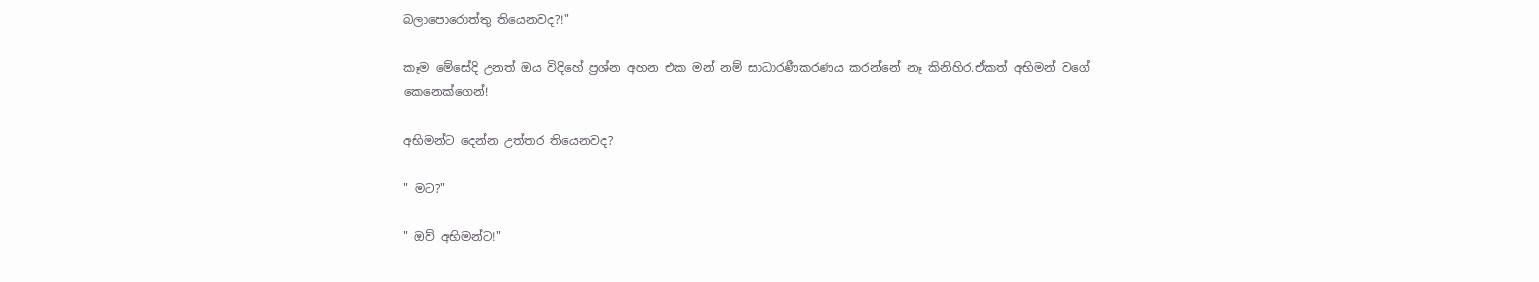බලාපොරොත්තු තියෙනවද?!"

කෑම මේසේදි උනත් ඔය විදිහේ ප්‍රශ්න අහන එක මන් නම් සාධාරණීකරණය කරන්නේ නෑ කිනිහිර.ඒකත් අභිමන් වගේ කෙනෙක්ගෙන්!

අභිමන්ට දෙන්න උත්තර තියෙනවද?

" මට?"

" ඔව් අභිමන්ට!"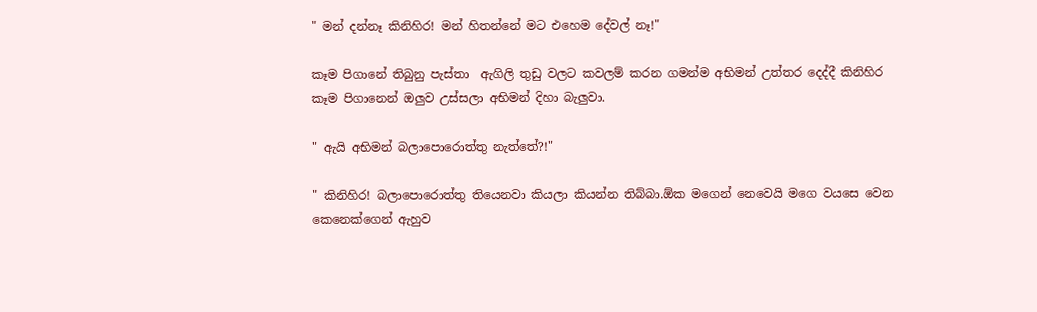" මන් දන්නෑ කිනිහිර! මන් හිතන්නේ මට එහෙම දේවල් නෑ!"

කෑම පිගානේ තිබුනු පැස්තා  ඇගිලි තුඩු වලට කවලම් කරන ගමන්ම අභිමන් උත්තර දෙද්දී කිනිහිර කෑම පිගානෙන් ඔලුව උස්සලා අභිමන් දිහා බැලුවා.

" ඇයි අභිමන් බලාපොරොත්තු නැත්තේ?!"

" කිනිහිර! බලාපොරොත්තු තියෙනවා කියලා කියන්න තිබ්බා.ඕක මගෙන් නෙවෙයි මගෙ වයසෙ වෙන කෙනෙක්ගෙන් ඇහුව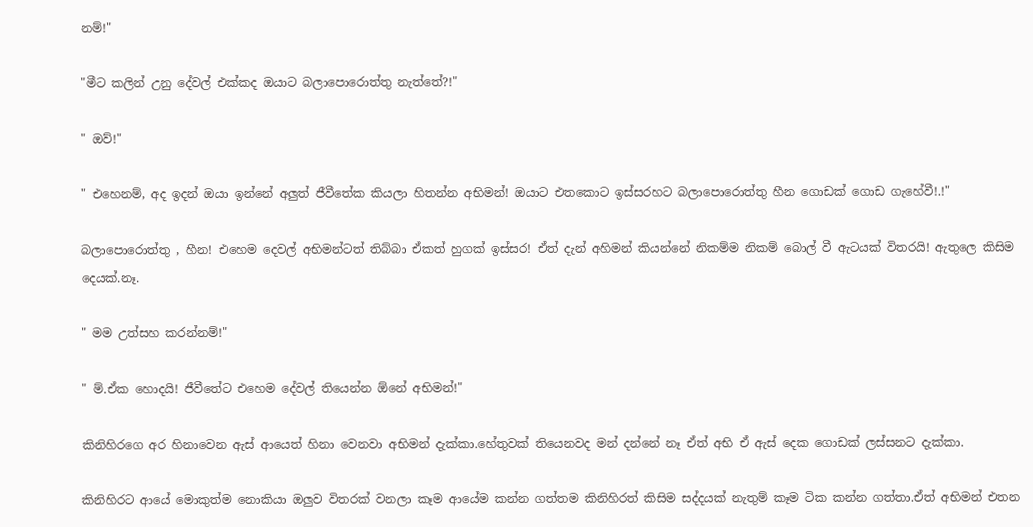නම්!"

"මීට කලින් උනු දේවල් එක්කද ඔයාට බලාපොරොත්තු නැත්තේ?!"

" ඔව්!"

" එහෙනම්, අද ඉදන් ඔයා ඉන්නේ අලුත් ජීවීතේක කියලා හිතන්න අභිමන්! ඔයාට එතකොට ඉස්සරහට බලාපොරොත්තු හීන ගොඩක් ගොඩ ගැහේවී!.!"

බලාපොරොත්තු , හීන! එහෙම දෙවල් අභිමන්ටත් තිබ්බා ඒකත් හුගක් ඉස්සර! ඒත් දැන් අහිමන් කියන්නේ නිකම්ම නිකම් බොල් වී ඇටයක් විතරයි! ඇතුලෙ කිසිම දෙයක්.නෑ.

" මම උත්සහ කරන්නම්!"

" ම්.ඒක හොදයි! ජීවීතේට එහෙම දේවල් තියෙන්න ඕනේ අභිමන්!"

කිනිහිරගෙ අර හිනාවෙන ඇස් ආයෙත් හිනා වෙනවා අභිමන් දැක්කා.හේතුවක් තියෙනවද මන් දන්නේ නෑ ඒත් අභි ඒ ඇස් දෙක ගොඩක් ලස්සනට දැක්කා.

කිනිහිරට ආයේ මොකුත්ම නොකියා ඔලුව විතරක් වනලා කෑම ආයේම කන්න ගත්තම කිනිහිරත් කිසිම සද්දයක් නැතුම් කෑම ටික කන්න ගත්තා.ඒත් අභිමන් එතන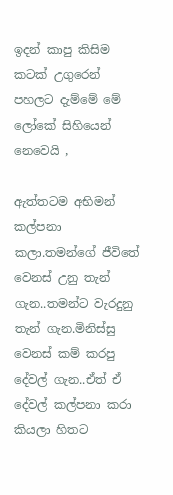ඉදන් කාපු කිසිම කටක් උගුරෙන් පහලට දැම්මේ මේ ලෝකේ සිහියෙන් නෙවෙයි ,

ඇත්තටම අභිමන් කල්පනා කලා.තමන්ගේ ජීවිතේ වෙනස් උනු තැන් ගැන..තමන්ට වැරදුනු තැන් ගැන.මිනිස්සු වෙනස් කම් කරපු දේවල් ගැන..ඒත් ඒ දේවල් කල්පනා කරා කියලා හිතට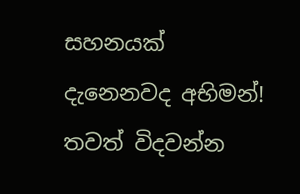සහනයක් දැනෙනවද අභිමන්! තවත් විදවන්න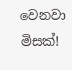වෙනවා මිසක්!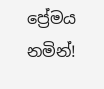ප්‍රේමය නමින්!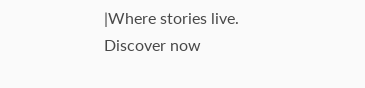|Where stories live. Discover now